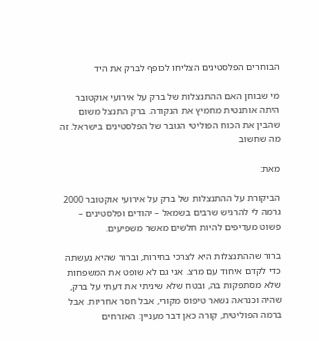הבוחרים הפלסטינים הצליחו לכופף לברק את היד

מי שבוחן האם ההתנצלות של ברק על אירועי אוקטובר היתה אותנטית מחמיץ את הנקודה. ברק התנצל משום שהבין את הכוח הפוליטי הגובר של הפלסטינים בישראל. זה מה שחשוב

מאת:

הביקורת על ההתנצלות של ברק על אירועי אוקטובר 2000 גרמה לי להרגיש שרבים בשמאל – יהודים ופלסטינים – פשוט מעדיפים להיות חלשים מאשר משפיעים.

ברור שההתנצלות היא לצרכי בחירות, וברור שהיא נעשתה כדי לקדם איחוד עם מרצ. אני גם לא שופט את המשפחות שלא מסתפקות בה, ובטח שלא שיניתי את דעתי על ברק, שהיה וכנראה נשאר טיפוס מקורי, אבל חסר אחריות. אבל ברמה הפוליטית, קורה כאן דבר מעניין: האזרחים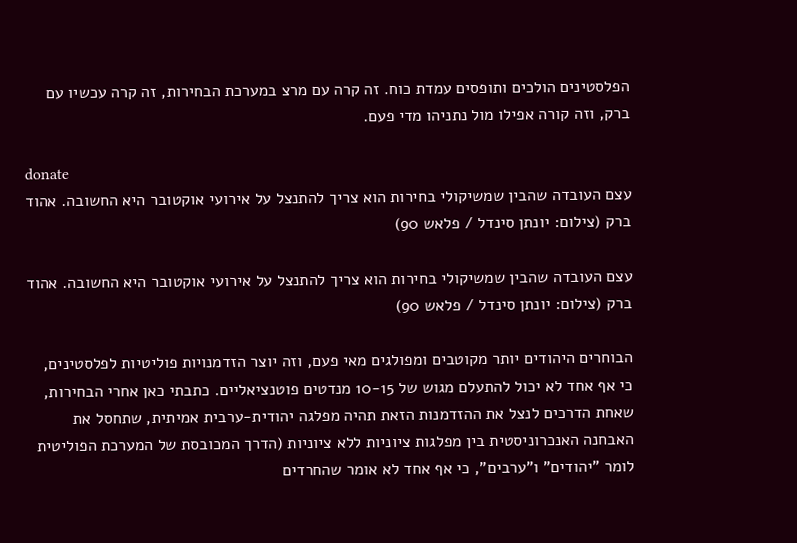הפלסטינים הולכים ותופסים עמדת כוח. זה קרה עם מרצ במערכת הבחירות, זה קרה עכשיו עם ברק, וזה קורה אפילו מול נתניהו מדי פעם.

donate
עצם העובדה שהבין שמשיקולי בחירות הוא צריך להתנצל על אירועי אוקטובר היא החשובה. אהוד ברק (צילום: יונתן סינדל / פלאש 90)

עצם העובדה שהבין שמשיקולי בחירות הוא צריך להתנצל על אירועי אוקטובר היא החשובה. אהוד ברק (צילום: יונתן סינדל / פלאש 90)

הבוחרים היהודים יותר מקוטבים ומפולגים מאי פעם, וזה יוצר הזדמנויות פוליטיות לפלסטינים, כי אף אחד לא יכול להתעלם מגוש של 10-15 מנדטים פוטנציאליים. כתבתי כאן אחרי הבחירות, שאחת הדרכים לנצל את ההזדמנות הזאת תהיה מפלגה יהודית-ערבית אמיתית, שתחסל את האבחנה האנכרוניסטית בין מפלגות ציוניות ללא ציוניות (הדרך המכובסת של המערכת הפוליטית לומר "יהודים" ו"ערבים", כי אף אחד לא אומר שהחרדים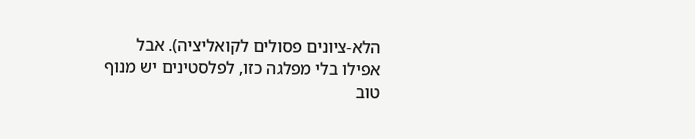הלא-ציונים פסולים לקואליציה). אבל אפילו בלי מפלגה כזו, לפלסטינים יש מנוף טוב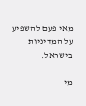מאי פעם להשפיע על המדיניות בישראל.

מי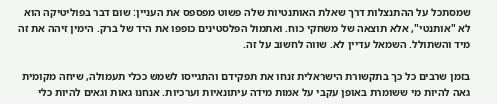שמסתכל על ההתנצלות דרך שאלת האותנטיות שלה פשוט מפספס את העניין: שום דבר בפוליטיקה הוא לא "אותנטי", אלא תוצאה של משחקי כוח. ואתמול הפלסטינים כופפו את היד של ברק. הימין זיהה את זה מיד והשתולל. השמאל עדיין לא. שווה לחשוב על זה.

בזמן שרבים כל כך בתקשורת הישראלית זנחו את תפקידם והתגייסו לשמש ככלי תעמולה, שיחה מקומית גאה להיות מי ששומרת באופן עקבי על אמות מידה עיתונאיות וערכיות. אנחנו גאות וגאים להיות כלי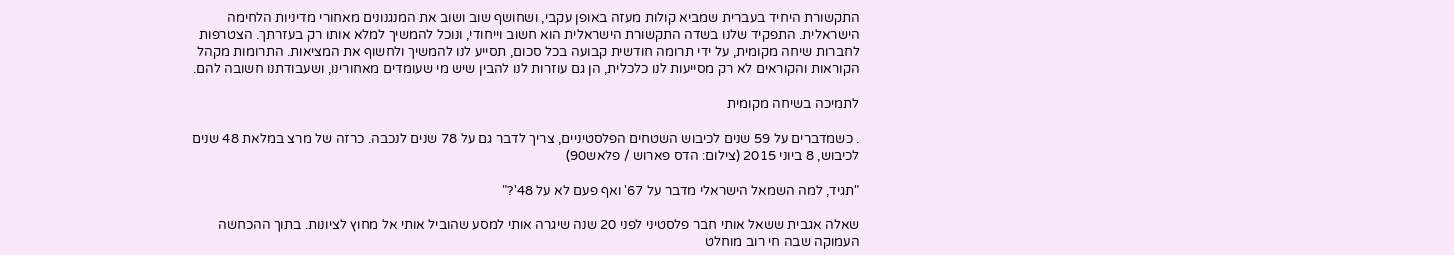התקשורת היחיד בעברית שמביא קולות מעזה באופן עקבי, ושחושף שוב ושוב את המנגנונים מאחורי מדיניות הלחימה הישראלית. התפקיד שלנו בשדה התקשורת הישראלית הוא חשוב וייחודי, ונוכל להמשיך למלא אותו רק בעזרתך. הצטרפות לחברות שיחה מקומית, על ידי תרומה חודשית קבועה בכל סכום, תסייע לנו להמשיך ולחשוף את המציאות. התרומות מקהל הקוראות והקוראים לא רק מסייעות לנו כלכלית, הן גם עוזרות לנו להבין שיש מי שעומדים מאחורינו, ושעבודתנו חשובה להם.

לתמיכה בשיחה מקומית

. כשמדברים על 59 שנים לכיבוש השטחים הפלסטיניים, צריך לדבר גם על 78 שנים לנכבה. כרזה של מרצ במלאת 48 שנים לכיבוש, 8 ביוני 2015 (צילום: הדס פארוש / פלאש90)

"תגיד, למה השמאל הישראלי מדבר על 67' ואף פעם לא על 48'?"

שאלה אגבית ששאל אותי חבר פלסטיני לפני 20 שנה שיגרה אותי למסע שהוביל אותי אל מחוץ לציונות. בתוך ההכחשה העמוקה שבה חי רוב מוחלט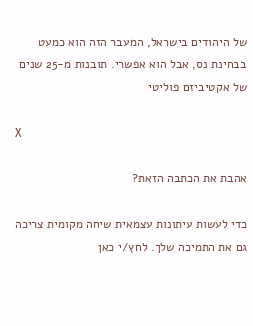של היהודים בישראל, המעבר הזה הוא כמעט בבחינת נס, אבל הוא אפשרי. תובנות מ-25 שנים של אקטיביזם פוליטי

X

אהבת את הכתבה הזאת?

כדי לעשות עיתונות עצמאית שיחה מקומית צריכה גם את התמיכה שלך. לחץ/י כאן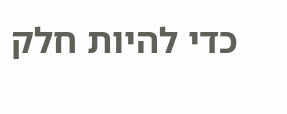כדי להיות חלק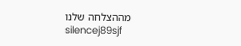מההצלחה שלנו
silencej89sjf